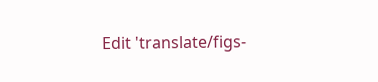Edit 'translate/figs-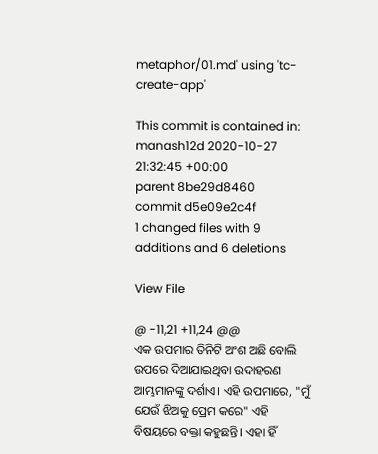metaphor/01.md' using 'tc-create-app'

This commit is contained in:
manash12d 2020-10-27 21:32:45 +00:00
parent 8be29d8460
commit d5e09e2c4f
1 changed files with 9 additions and 6 deletions

View File

@ -11,21 +11,24 @@
ଏକ ଉପମାର ତିନିଟି ଅଂଶ ଅଛି ବୋଲି ଉପରେ ଦିଆଯାଇଥିବା ଉଦାହରଣ ଆମ୍ଭମାନଙ୍କୁ ଦର୍ଶାଏ। ଏହି ଉପମାରେ, "ମୁଁ ଯେଉଁ ଝିଅକୁ ପ୍ରେମ କରେ" ଏହି ବିଷୟରେ ବକ୍ତା କହୁଛନ୍ତି। ଏହା ହିଁ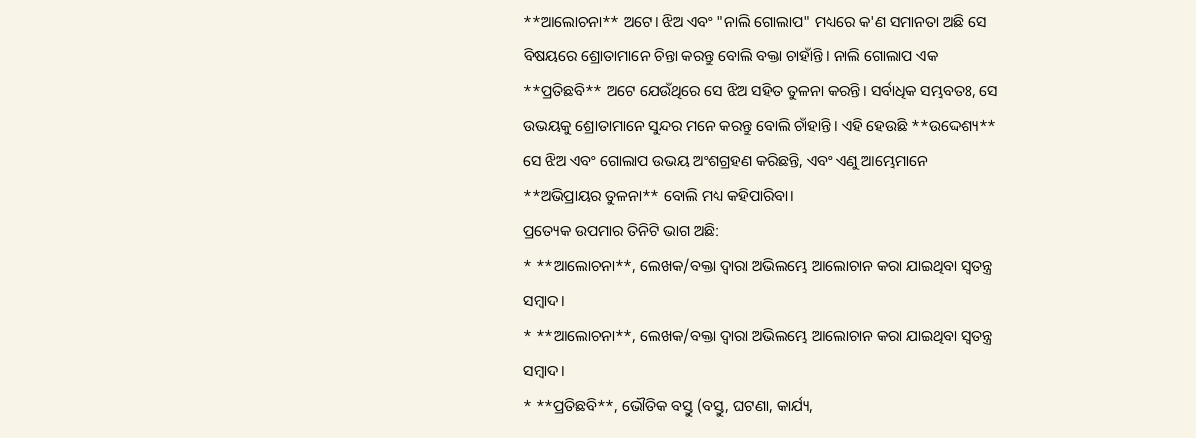**ଆଲୋଚନା** ଅଟେ। ଝିଅ ଏବଂ "ନାଲି ଗୋଲାପ" ମଧ୍ୟରେ କ'ଣ ସମାନତା ଅଛି ସେ ବିଷୟରେ ଶ୍ରୋତାମାନେ ଚିନ୍ତା କରନ୍ତୁ ବୋଲି ବକ୍ତା ଚାହାଁନ୍ତି। ନାଲି ଗୋଲାପ ଏକ **ପ୍ରତିଛବି** ଅଟେ ଯେଉଁଥିରେ ସେ ଝିଅ ସହିତ ତୁଳନା କରନ୍ତି। ସର୍ବାଧିକ ସମ୍ଭବତଃ, ସେ ଉଭୟକୁ ଶ୍ରୋତାମାନେ ସୁନ୍ଦର ମନେ କରନ୍ତୁ ବୋଲି ଚାଁହାନ୍ତି। ଏହି ହେଉଛି **ଉଦ୍ଦେଶ୍ୟ** ସେ ଝିଅ ଏବଂ ଗୋଲାପ ଉଭୟ ଅଂଶଗ୍ରହଣ କରିଛନ୍ତି, ଏବଂ ଏଣୁ ଆମ୍ଭେମାନେ **ଅଭିପ୍ରାୟର ତୁଳନା** ବୋଲି ମଧ୍ୟ କହିପାରିବା।
ପ୍ରତ୍ୟେକ ଉପମାର ତିନିଟି ଭାଗ ଅଛି:
* **ଆଲୋଚନା**, ଲେଖକ/ବକ୍ତା ଦ୍ଵାରା ଅଭିଲମ୍ଭେ ଆଲୋଚାନ କରା ଯାଇଥିବା ସ୍ୱତନ୍ତ୍ର ସମ୍ବାଦ।
* **ଆଲୋଚନା**, ଲେଖକ/ବକ୍ତା ଦ୍ଵାରା ଅଭିଲମ୍ଭେ ଆଲୋଚାନ କରା ଯାଇଥିବା ସ୍ୱତନ୍ତ୍ର ସମ୍ବାଦ।
* **ପ୍ରତିଛବି**, ଭୌତିକ ବସ୍ତୁ (ବସ୍ତୁ, ଘଟଣା, କାର୍ଯ୍ୟ,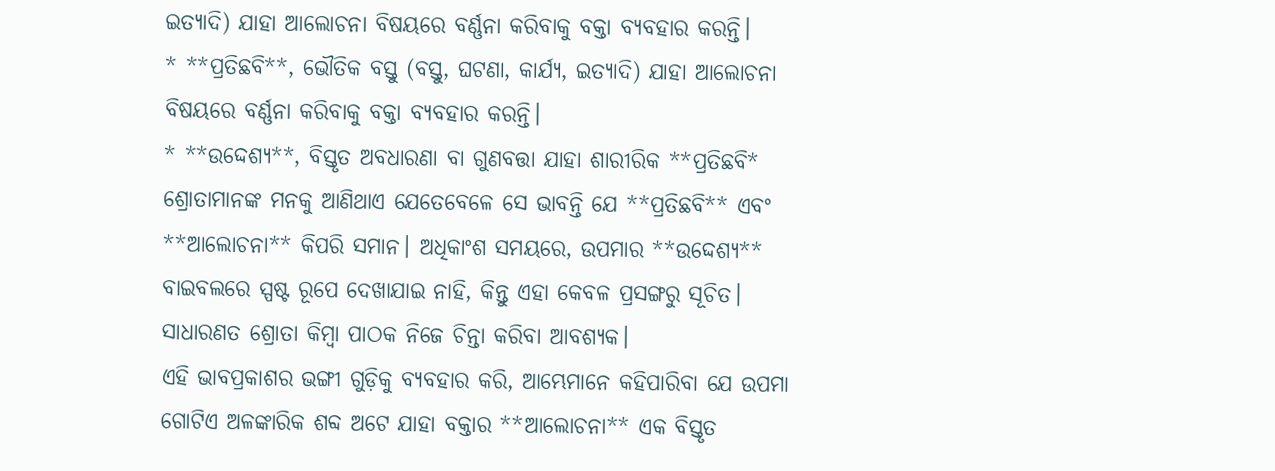ଇତ୍ୟାଦି) ଯାହା ଆଲୋଚନା ବିଷୟରେ ବର୍ଣ୍ଣନା କରିବାକୁ ବକ୍ତା ବ୍ୟବହାର କରନ୍ତି।
* **ପ୍ରତିଛବି**, ଭୌତିକ ବସ୍ତୁ (ବସ୍ତୁ, ଘଟଣା, କାର୍ଯ୍ୟ, ଇତ୍ୟାଦି) ଯାହା ଆଲୋଚନା ବିଷୟରେ ବର୍ଣ୍ଣନା କରିବାକୁ ବକ୍ତା ବ୍ୟବହାର କରନ୍ତି।
* **ଉଦ୍ଦେଶ୍ୟ**, ବିସ୍ତୃତ ଅବଧାରଣା ବା ଗୁଣବତ୍ତା ଯାହା ଶାରୀରିକ **ପ୍ରତିଛବି* ଶ୍ରୋତାମାନଙ୍କ ମନକୁ ଆଣିଥାଏ ଯେତେବେଳେ ସେ ଭାବନ୍ତି ଯେ **ପ୍ରତିଛବି** ଏବଂ **ଆଲୋଚନା** କିପରି ସମାନ। ଅଧିକାଂଶ ସମୟରେ, ଉପମାର **ଉଦ୍ଦେଶ୍ୟ** ବାଇବଲରେ ସ୍ପଷ୍ଟ ରୂପେ ଦେଖାଯାଇ ନାହି, କିନ୍ତୁ ଏହା କେବଳ ପ୍ରସଙ୍ଗରୁ ସୂଚିତ। ସାଧାରଣତ ଶ୍ରୋତା କିମ୍ବା ପାଠକ ନିଜେ ଚିନ୍ତା କରିବା ଆବଶ୍ୟକ।
ଏହି ଭାବପ୍ରକାଶର ଭଙ୍ଗୀ ଗୁଡ଼ିକୁ ବ୍ୟବହାର କରି, ଆମ୍ଭେମାନେ କହିପାରିବା ଯେ ଉପମା ଗୋଟିଏ ଅଳଙ୍କାରିକ ଶବ୍ଦ ଅଟେ ଯାହା ବକ୍ତାର **ଆଲୋଚନା** ଏକ ବିସ୍ତୃତ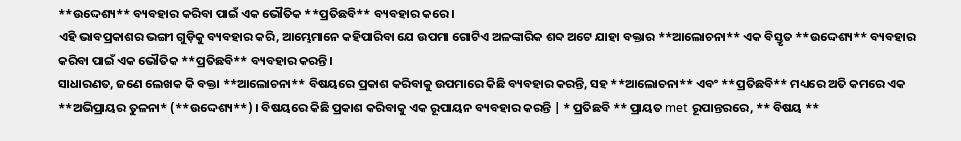**ଉଦ୍ଦେଶ୍ୟ** ବ୍ୟବହାର କରିବା ପାଇଁ ଏକ ଭୌତିକ **ପ୍ରତିଛବି** ବ୍ୟବହାର କରେ।
ଏହି ଭାବପ୍ରକାଶର ଭଙ୍ଗୀ ଗୁଡ଼ିକୁ ବ୍ୟବହାର କରି, ଆମ୍ଭେମାନେ କହିପାରିବା ଯେ ଉପମା ଗୋଟିଏ ଅଳଙ୍କାରିକ ଶବ୍ଦ ଅଟେ ଯାହା ବକ୍ତାର **ଆଲୋଚନା** ଏକ ବିସ୍ତୃତ **ଉଦ୍ଦେଶ୍ୟ** ବ୍ୟବହାର କରିବା ପାଇଁ ଏକ ଭୌତିକ **ପ୍ରତିଛବି** ବ୍ୟବହାର କରନ୍ତି।
ସାଧାରଣତ, ଜଣେ ଲେଖକ କି ବକ୍ତା **ଆଲୋଚନା** ବିଷୟରେ ପ୍ରକାଶ କରିବାକୁ ଉପମାରେ କିଛି ବ୍ୟବହାର କରନ୍ତି, ସହ **ଆଲୋଚନା** ଏବଂ **ପ୍ରତିଛବି** ମଧ୍ୟରେ ଅତି କମରେ ଏକ **ଅଭିପ୍ରାୟର ତୁଳନା* (**ଉଦ୍ଦେଶ୍ୟ**) । ବିଷୟରେ କିଛି ପ୍ରକାଶ କରିବାକୁ ଏକ ରୂପାୟନ ବ୍ୟବହାର କରନ୍ତି | * ପ୍ରତିଛବି ** ପ୍ରାୟତ met ରୂପାନ୍ତରରେ, ** ବିଷୟ **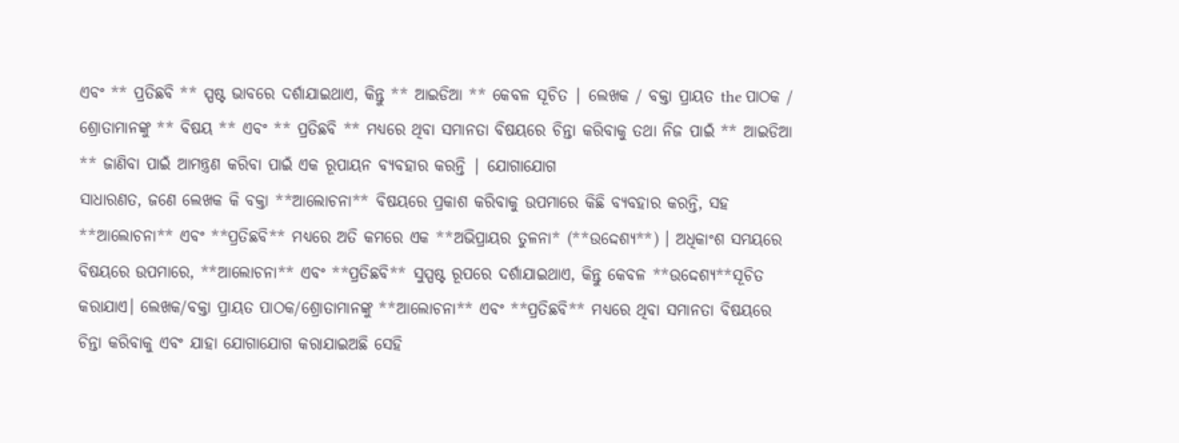ଏବଂ ** ପ୍ରତିଛବି ** ସ୍ପଷ୍ଟ ଭାବରେ ଦର୍ଶାଯାଇଥାଏ, କିନ୍ତୁ ** ଆଇଡିଆ ** କେବଳ ସୂଚିତ | ଲେଖକ / ବକ୍ତା ପ୍ରାୟତ the ପାଠକ / ଶ୍ରୋତାମାନଙ୍କୁ ** ବିଷୟ ** ଏବଂ ** ପ୍ରତିଛବି ** ମଧ୍ୟରେ ଥିବା ସମାନତା ବିଷୟରେ ଚିନ୍ତା କରିବାକୁ ତଥା ନିଜ ପାଇଁ ** ଆଇଡିଆ ** ଜାଣିବା ପାଇଁ ଆମନ୍ତ୍ରଣ କରିବା ପାଇଁ ଏକ ରୂପାୟନ ବ୍ୟବହାର କରନ୍ତି | ଯୋଗାଯୋଗ
ସାଧାରଣତ, ଜଣେ ଲେଖକ କି ବକ୍ତା **ଆଲୋଚନା** ବିଷୟରେ ପ୍ରକାଶ କରିବାକୁ ଉପମାରେ କିଛି ବ୍ୟବହାର କରନ୍ତି, ସହ **ଆଲୋଚନା** ଏବଂ **ପ୍ରତିଛବି** ମଧ୍ୟରେ ଅତି କମରେ ଏକ **ଅଭିପ୍ରାୟର ତୁଳନା* (**ଉଦ୍ଦେଶ୍ୟ**) । ଅଧିକାଂଶ ସମୟରେ ବିଷୟରେ ଉପମାରେ, **ଆଲୋଚନା** ଏବଂ **ପ୍ରତିଛବି** ସୁସ୍ପଷ୍ଟ ରୂପରେ ଦର୍ଶାଯାଇଥାଏ, କିନ୍ତୁ କେବଳ **ଉଦ୍ଦେଶ୍ୟ**ସୂଚିତ କରାଯାଏ। ଲେଖକ/ବକ୍ତା ପ୍ରାୟତ ପାଠକ/ଶ୍ରୋତାମାନଙ୍କୁ **ଆଲୋଚନା** ଏବଂ **ପ୍ରତିଛବି** ମଧ୍ୟରେ ଥିବା ସମାନତା ବିଷୟରେ ଚିନ୍ତା କରିବାକୁ ଏବଂ ଯାହା ଯୋଗାଯୋଗ କରାଯାଇଅଛି ସେହି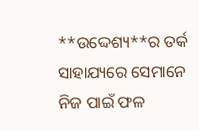**ଉଦ୍ଦେଶ୍ୟ**ର ତର୍କ ସାହାଯ୍ୟରେ ସେମାନେ ନିଜ ପାଇଁ ଫଳ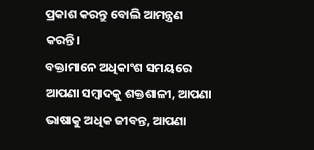ପ୍ରକାଶ କରନ୍ତୁ ବୋଲି ଆମନ୍ତ୍ରଣ କରନ୍ତି।
ବକ୍ତାମାନେ ଅଧିକାଂଶ ସମୟରେ ଆପଣା ସମ୍ବାଦକୁ ଶକ୍ତଶାଳୀ, ଆପଣା ଭାଷାକୁ ଅଧିକ ଜୀବନ୍ତ, ଆପଣା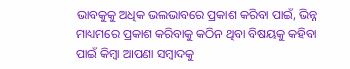ଭାବକୁକୁ ଅଧିକ ଭଲଭାବରେ ପ୍ରକାଶ କରିବା ପାଇଁ, ଭିନ୍ନ ମାଧ୍ୟମରେ ପ୍ରକାଶ କରିବାକୁ କଠିନ ଥିବା ବିଷୟକୁ କହିବା ପାଇଁ କିମ୍ବା ଆପଣା ସମ୍ବାଦକୁ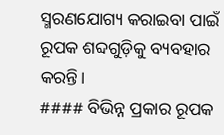ସ୍ମରଣଯୋଗ୍ୟ କରାଇବା ପାଇଁ ରୂପକ ଶବ୍ଦଗୁଡ଼ିକୁ ବ୍ୟବହାର କରନ୍ତି।
#### ବିଭିନ୍ନ ପ୍ରକାର ରୂପକ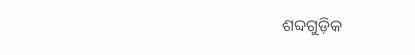ଶବ୍ଦଗୁଡ଼ିକ